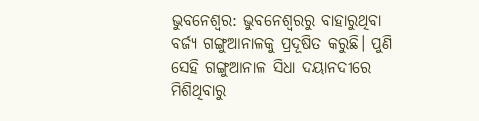ଭୁବନେଶ୍ବର: ଭୁବନେଶ୍ବରରୁ ବାହାରୁଥିବା ବର୍ଜ୍ୟ ଗଙ୍ଗୁଆନାଳକୁ ପ୍ରଦୂଷିତ କରୁଛି। ପୁଣି ସେହି ଗଙ୍ଗୁଆନାଳ ସିଧା ଦୟାନଦୀରେ ମିଶିଥିବାରୁ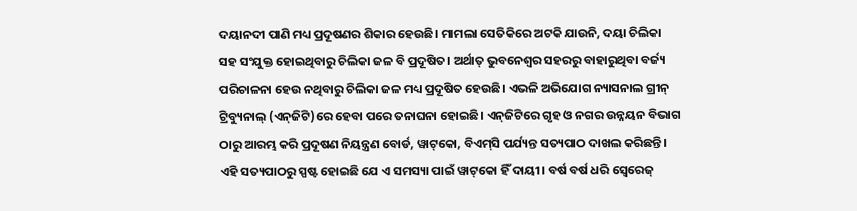ଦୟାନଦୀ ପାଣି ମଧ୍ୟ ପ୍ରଦୂଷଣର ଶିକାର ହେଉଛି। ମାମଲା ସେତିକିରେ ଅଟକି ଯାଉନି, ଦୟା ଚିଲିକା ସହ ସଂଯୁକ୍ତ ହୋଇଥିବାରୁ ଚିଲିକା ଜଳ ବି ପ୍ରଦୂଷିତ। ଅର୍ଥାତ୍‌ ଭୁବନେଶ୍ବର ସହରରୁ ବାହାରୁଥିବା ବର୍ଜ୍ୟ ପରିଚାଳନା ହେଉ ନଥିବାରୁ ଚିଲିକା ଜଳ ମଧ୍ୟ ପ୍ରଦୂଷିତ ହେଉଛି। ଏଭଳି ଅଭିଯୋଗ ନ୍ୟାସନାଲ ଗ୍ରୀନ୍‌ ଟ୍ରିବ୍ୟୁନାଲ୍‌ (ଏନ୍‌ଜିଟି)ରେ ହେବା ପରେ ତନାଘନା ହୋଇଛି। ଏନ୍‌ଜିଟିରେ ଗୃହ ଓ ନଗର ଉନ୍ନୟନ ବିଭାଗ ଠାରୁ ଆରମ୍ଭ କରି ପ୍ରଦୂଷଣ ନିୟନ୍ତ୍ରଣ ବୋର୍ଡ, ୱାଟ୍‌କୋ, ବିଏମ୍‌ସି ପର୍ଯ୍ୟନ୍ତ ସତ୍ୟପାଠ ଦାଖଲ କରିଛନ୍ତି। ଏହି ସତ୍ୟପାଠରୁ ସ୍ପଷ୍ଟ ହୋଇଛି ଯେ ଏ ସମସ୍ୟା ପାଇଁ ୱାଟ୍‌କୋ ହିଁ ଦାୟୀ। ବର୍ଷ ବର୍ଷ ଧରି ସ୍ବେରେଜ୍‌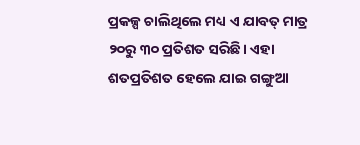ପ୍ରକଳ୍ପ ଚାଲିଥିଲେ ମଧ୍ୟ ଏ ଯାବତ୍‌ ମାତ୍ର ୨୦ରୁ ୩୦ ପ୍ରତିଶତ ସରିଛି। ଏହା ଶତପ୍ରତିଶତ ହେଲେ ଯାଇ ଗଙ୍ଗୁଆ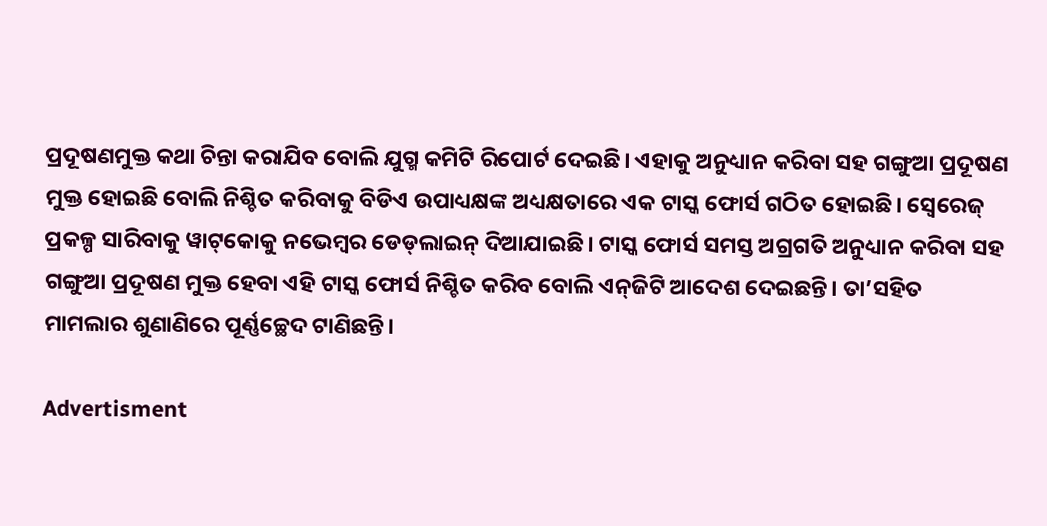ପ୍ରଦୂଷଣମୁକ୍ତ କଥା ଚିନ୍ତା କରାଯିବ ବୋଲି ଯୁଗ୍ମ କମିଟି ରିପୋର୍ଟ ଦେଇଛି। ଏହାକୁ ଅନୁଧ୍ୟାନ କରିବା ସହ ଗଙ୍ଗୁଆ ପ୍ରଦୂଷଣ ମୁକ୍ତ ହୋଇଛି ବୋଲି ନିଶ୍ଚିତ କରିବାକୁ ବିଡିଏ ଉପାଧ୍ୟକ୍ଷଙ୍କ ଅଧ୍ୟକ୍ଷତାରେ ଏକ ଟାସ୍କ ଫୋର୍ସ ଗଠିତ ହୋଇଛି। ସ୍ବେରେଜ୍‌ ପ୍ରକଳ୍ପ ସାରିବାକୁ ୱାଟ୍‌କୋକୁ ନଭେମ୍ବର ଡେଡ୍‌ଲାଇନ୍‌ ଦିଆଯାଇଛି। ଟାସ୍କ ଫୋର୍ସ ସମସ୍ତ ଅଗ୍ରଗତି ଅନୁଧ୍ୟାନ କରିବା ସହ ଗଙ୍ଗୁଆ ପ୍ରଦୂଷଣ ମୁକ୍ତ ହେବା ଏହି ଟାସ୍କ ଫୋର୍ସ ନିଶ୍ଚିତ କରିବ ବୋଲି ଏନ୍‌ଜିଟି ଆଦେଶ ଦେଇଛନ୍ତି। ତା’ସହିତ ମାମଲାର ଶୁଣାଣିରେ ପୂର୍ଣ୍ଣଚ୍ଛେଦ ଟାଣିଛନ୍ତି।

Advertisment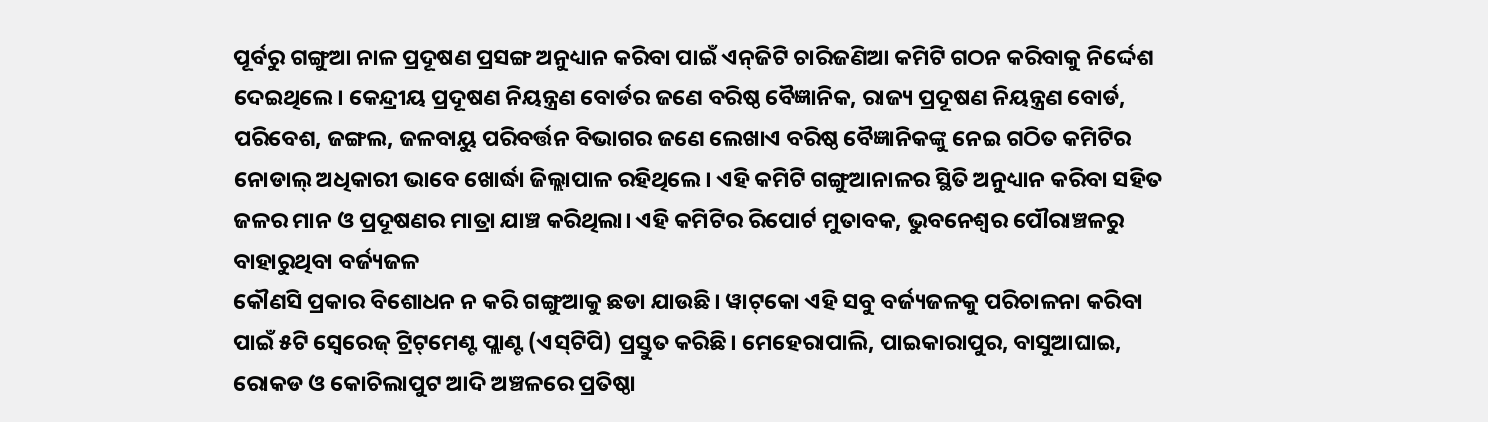ପୂର୍ବରୁ ଗଙ୍ଗୁଆ ନାଳ ପ୍ରଦୂଷଣ ପ୍ରସଙ୍ଗ ଅନୁଧ୍ୟାନ କରିବା ପାଇଁ ଏନ୍‌ଜିଟି ଚାରିଜଣିଆ କମିଟି ଗଠନ କରିବାକୁ ନିର୍ଦ୍ଦେଶ ଦେଇଥିଲେ। କେନ୍ଦ୍ରୀୟ ପ୍ରଦୂଷଣ ନିୟନ୍ତ୍ରଣ ବୋର୍ଡର ଜଣେ ବରିଷ୍ଠ ବୈଜ୍ଞାନିକ, ରାଜ୍ୟ ପ୍ରଦୂଷଣ ନିୟନ୍ତ୍ରଣ ବୋର୍ଡ, ପରିବେଶ, ଜଙ୍ଗଲ, ଜଳବାୟୁ ପରିବର୍ତ୍ତନ ବିଭାଗର ଜଣେ ଲେଖାଏ ବରିଷ୍ଠ ବୈଜ୍ଞାନିକଙ୍କୁ ନେଇ ଗଠିତ କମିଟିର ନୋଡାଲ୍‌ ଅଧିକାରୀ ଭାବେ ଖୋର୍ଦ୍ଧା ଜିଲ୍ଲାପାଳ ରହିଥିଲେ। ଏହି କମିଟି ଗଙ୍ଗୁଆନାଳର ସ୍ଥିତି ଅନୁଧ୍ୟାନ କରିବା ସହିତ ଜଳର ମାନ ଓ ପ୍ରଦୂଷଣର ମାତ୍ରା ଯାଞ୍ଚ କରିଥିଲା। ଏହି କମିଟିର ରିପୋର୍ଟ ମୁତାବକ, ଭୁବନେଶ୍ବର ପୌରାଞ୍ଚଳରୁ ବାହାରୁଥିବା ବର୍ଜ୍ୟଜଳ
କୌଣସି ପ୍ରକାର ବିଶୋଧନ ନ କରି ଗଙ୍ଗୁଆକୁ ଛଡା ଯାଉଛି। ୱାଟ୍‌କୋ ଏହି ସବୁ ବର୍ଜ୍ୟଜଳକୁ ପରିଚାଳନା କରିବା ପାଇଁ ୫ଟି ସ୍ବେରେଜ୍‌ ଟ୍ରିଟ୍‌ମେଣ୍ଟ ପ୍ଲାଣ୍ଟ (ଏସ୍‌ଟିପି) ପ୍ରସ୍ତୁତ କରିଛି। ମେହେରାପାଲି, ପାଇକାରାପୁର, ବାସୁଆଘାଇ, ରୋକଡ ଓ କୋଚିଲାପୁଟ ଆଦି ଅଞ୍ଚଳରେ ପ୍ରତିଷ୍ଠା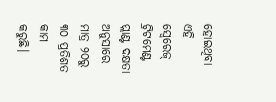ହୋଇଥିବା ଏହି ସ୍ବେରେଜ୍‌ ଟ୍ରିଟମେଣ୍ଟ ପ୍ଲାଣ୍ଟ ଦକ୍ଷତା ଅନୁସାରେ ମାତ୍ର ୨୦ରୁ ୩୦ ପ୍ରତିଶତ କାମ କରୁଛି।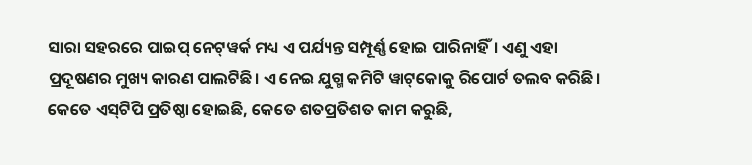ସାରା ସହରରେ ପାଇପ୍‌ ନେଟ୍‌ୱର୍କ ମଧ୍ୟ ଏ ପର୍ଯ୍ୟନ୍ତ ସମ୍ପୂର୍ଣ୍ଣ ହୋଇ ପାରିନାହିଁ। ଏଣୁ ଏହା ପ୍ରଦୂଷଣର ମୁଖ୍ୟ କାରଣ ପାଲଟିଛି। ଏ ନେଇ ଯୁଗ୍ମ କମିଟି ୱାଟ୍‌କୋକୁ ରିପୋର୍ଟ ତଲବ କରିଛି। କେତେ ଏସ୍‌ଟିପି ପ୍ରତିଷ୍ଠା ହୋଇଛି, କେତେ ଶତପ୍ରତିଶତ କାମ କରୁଛି,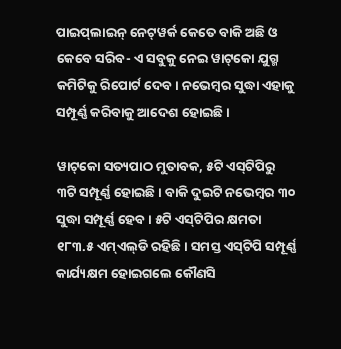ପାଇପ୍‌ଲାଇନ୍‌‌ ନେଟ୍‌ୱର୍କ କେତେ ବାକି ଅଛି ଓ କେବେ ସରିବ- ଏ ସବୁକୁ ନେଇ ୱାଟ୍‌କୋ ଯୁଗ୍ମ କମିଟିକୁ ରିପୋର୍ଟ ଦେବ। ନଭେମ୍ବର ସୁଦ୍ଧା ଏହାକୁ ସମ୍ପୂର୍ଣ୍ଣ କରିବାକୁ ଆଦେଶ ହୋଇଛି।

ୱାଟ୍‌କୋ ସତ୍ୟପାଠ ମୁତାବକ, ୫ଟି ଏସ୍‌ଟିପିରୁ ୩ଟି ସମ୍ପୂର୍ଣ୍ଣ ହୋଇଛି। ବାକି ଦୁଇଟି ନଭେମ୍ବର ୩୦ ସୁଦ୍ଧା ସମ୍ପୂର୍ଣ୍ଣ ହେବ। ୫ଟି ଏସ୍‌ଟିପିର କ୍ଷମତା ୧୮୩.୫ ଏମ୍‌ଏଲ୍‌ଡି ରହିଛି। ସମସ୍ତ ଏସ୍‌ଟିପି ସମ୍ପୂର୍ଣ୍ଣ କାର୍ଯ୍ୟକ୍ଷମ ହୋଇଗଲେ କୌଣସି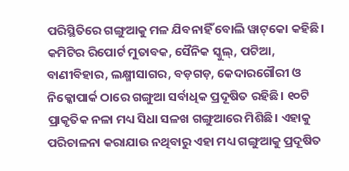ପରିସ୍ଥିତିରେ ଗଙ୍ଗୁଆକୁ ମଳ ଯିବନାହିଁ ବୋଲି ୱାଟ୍‌କୋ କହିଛି।
କମିଟିର ରିପୋର୍ଟ ମୁତାବକ, ସୈନିକ ସ୍କୁଲ୍‌, ପଟିଆ, ବାଣୀବିହାର, ଲକ୍ଷ୍ମୀସାଗର, ବଡ଼ଗଡ଼, କେଦାରଗୌରୀ ଓ ନିକ୍କୋପାର୍କ ଠାରେ ଗଙ୍ଗୁଆ ସର୍ବାଧିକ ପ୍ରଦୂଷିତ ରହିଛି। ୧୦ଟି ପ୍ରାକୃତିକ ନଳା ମଧ୍ୟ ସିଧା ସଳଖ ଗଙ୍ଗୁଆରେ ମିଶିଛି। ଏହାକୁ ପରିଚାଳନା କରାଯାଉ ନଥିବାରୁ ଏହା ମଧ୍ୟ ଗଙ୍ଗୁଆକୁ ପ୍ରଦୂଷିତ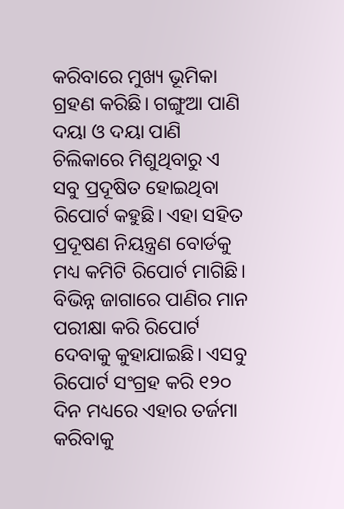କରିବାରେ ମୁଖ୍ୟ ଭୂମିକା ଗ୍ରହଣ କରିଛି। ଗଙ୍ଗୁଆ ପାଣି ଦୟା ଓ ଦୟା ପାଣି ଚିଲିକାରେ ମିଶୁଥିବାରୁ ଏ ସବୁ ପ୍ରଦୂଷିତ ହୋଇଥିବା ରିପୋର୍ଟ କହୁଛି। ଏହା ସହିତ ପ୍ରଦୂଷଣ ନିୟନ୍ତ୍ରଣ ବୋର୍ଡକୁ ମଧ୍ୟ କମିଟି ରିପୋର୍ଟ ମାଗିଛି। ବିଭିନ୍ନ ଜାଗାରେ ପାଣିର ମାନ ପରୀକ୍ଷା କରି ରିପୋର୍ଟ ଦେବାକୁ କୁହାଯାଇଛି। ଏସବୁ ରିପୋର୍ଟ ସଂଗ୍ରହ କରି ୧୨୦ ଦିନ ମଧ୍ୟରେ ଏହାର ତର୍ଜମା କରିବାକୁ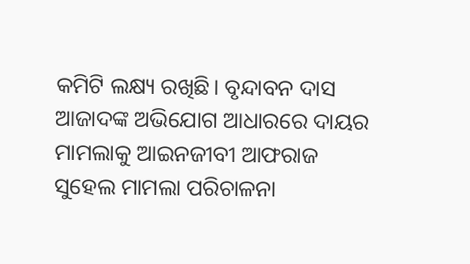କମିଟି ଲକ୍ଷ୍ୟ ରଖିଛି। ବୃନ୍ଦାବନ ଦାସ ଆଜାଦଙ୍କ ଅଭିଯୋଗ ଆଧାରରେ ଦାୟର ମାମଲାକୁ ଆଇନଜୀବୀ ଆଫରାଜ ସୁହେଲ ମାମଲା ପରିଚାଳନା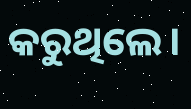କରୁଥିଲେ।